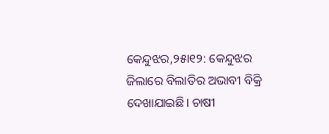କେନ୍ଦୁଝର,୨୫ା୧୨: କେନ୍ଦୁଝର ଜିଲାରେ ବିଲାତିର ଅଭାବୀ ବିକ୍ରି ଦେଖାଯାଇଛି। ଚାଷୀ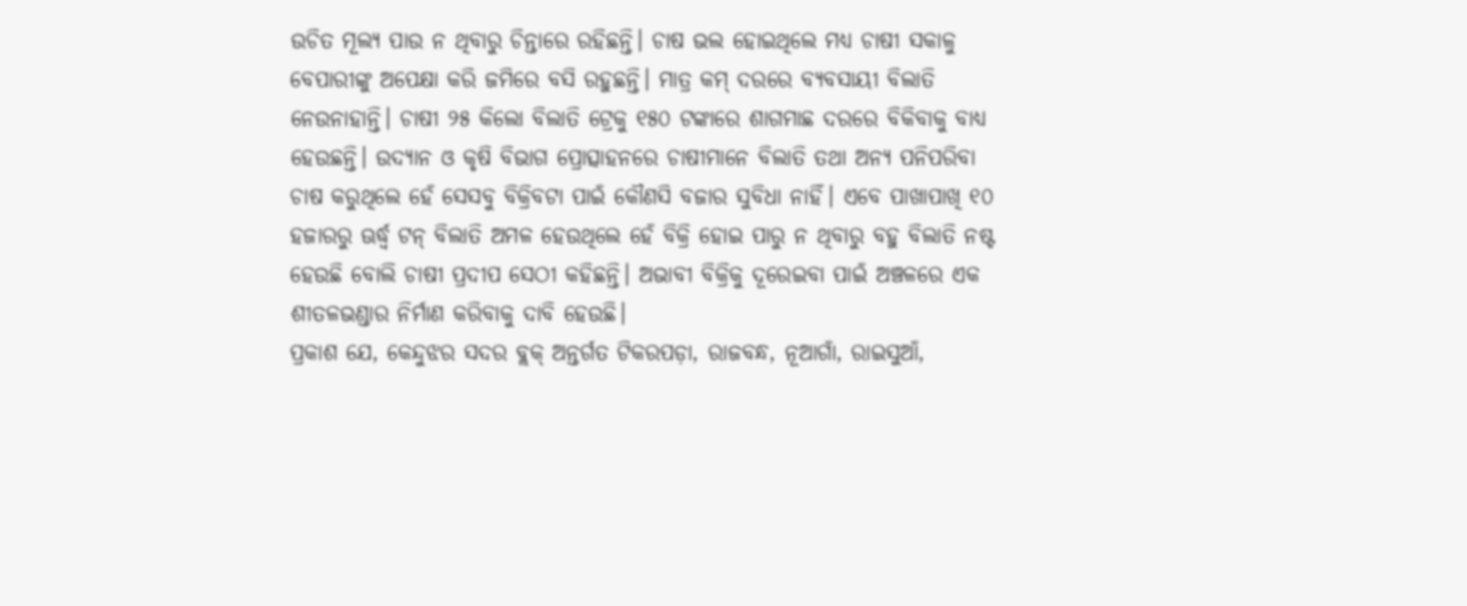ଉଚିତ ମୂଲ୍ୟ ପାଉ ନ ଥିବାରୁ ଚିନ୍ତାରେ ରହିଛନ୍ତି। ଚାଷ ଭଲ ହୋଇଥିଲେ ମଧ୍ୟ ଚାଷୀ ସକାଳୁ ବେପାରୀଙ୍କୁ ଅପେକ୍ଷା କରି ଜମିରେ ବସି ରହୁଛନ୍ତି। ମାତ୍ର କମ୍ ଦରରେ ବ୍ୟବସାୟୀ ବିଲାତି ନେଉନାହାନ୍ତି। ଚାଷୀ ୨୫ କିଲୋ ବିଲାତି ଟ୍ରେକୁ ୧୫୦ ଟଙ୍କାରେ ଶାଗମାଛ ଦରରେ ବିକିବାକୁ ବାଧ୍ୟ ହେଉଛନ୍ତି। ଉଦ୍ୟାନ ଓ କୃଷି ବିଭାଗ ପ୍ରୋତ୍ସାହନରେ ଚାଷୀମାନେ ବିଲାତି ତଥା ଅନ୍ୟ ପନିପରିବା ଚାଷ କରୁଥିଲେ ହେଁ ସେସବୁ ବିକ୍ରିବଟା ପାଇଁ କୌଣସି ବଜାର ସୁବିଧା ନାହିଁ। ଏବେ ପାଖାପାଖି ୧୦ ହଜାରରୁ ଊର୍ଦ୍ଧ୍ୱ ଟନ୍ ବିଲାତି ଅମଳ ହେଉଥିଲେ ହେଁ ବିକ୍ରି ହୋଇ ପାରୁ ନ ଥିବାରୁ ବହୁ ବିଲାତି ନଷ୍ଟ ହେଉଛି ବୋଲି ଚାଷୀ ପ୍ରଦୀପ ସେଠୀ କହିଛନ୍ତି। ଅଭାବୀ ବିକ୍ରିକୁ ଦୂରେଇବା ପାଇଁ ଅଞ୍ଚଳରେ ଏକ ଶୀତଳଭଣ୍ଡାର ନିର୍ମାଣ କରିବାକୁ ଦାବି ହେଉଛି।
ପ୍ରକାଶ ଯେ, କେନ୍ଦୁଝର ସଦର ବ୍ଲକ୍ ଅନ୍ତର୍ଗତ ଟିକରପଡ଼ା, ରାଜବନ୍ଧ, ନୂଆଗାଁ, ରାଇସୁଆଁ,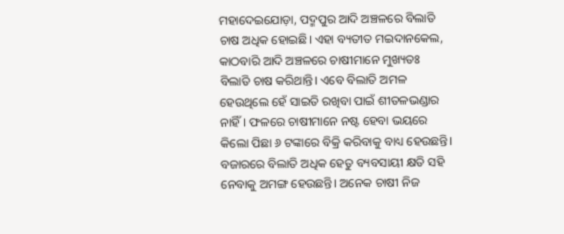ମହାଦେଇଯୋଡ଼ା, ପଦ୍ମପୁର ଆଦି ଅଞ୍ଚଳରେ ବିଲାତି ଚାଷ ଅଧିକ ହୋଇଛି। ଏହା ବ୍ୟତୀତ ମଇଦାନକେଲ, କାଠବାରି ଆଦି ଅଞ୍ଚଳରେ ଚାଷୀମାନେ ମୁଖ୍ୟତଃ ବିଲାତି ଚାଷ କରିଥାନ୍ତି। ଏବେ ବିଲାତି ଅମଳ ହେଉଥିଲେ ହେଁ ସାଇତି ରଖିବା ପାଇଁ ଶୀତଳଭଣ୍ଡାର ନାହିଁ। ଫଳରେ ଚାଷୀମାନେ ନଷ୍ଟ ହେବା ଭୟରେ କିଲୋ ପିଛା ୬ ଟଙ୍କାରେ ବିକ୍ରି କରିବାକୁ ବାଧ୍ୟ ହେଉଛନ୍ତି। ବଜାରରେ ବିଲାତି ଅଧିକ ହେତୁ ବ୍ୟବସାୟୀ କ୍ଷତି ସହି ନେବାକୁ ଅମଙ୍ଗ ହେଉଛନ୍ତି। ଅନେକ ଚାଷୀ ନିଜ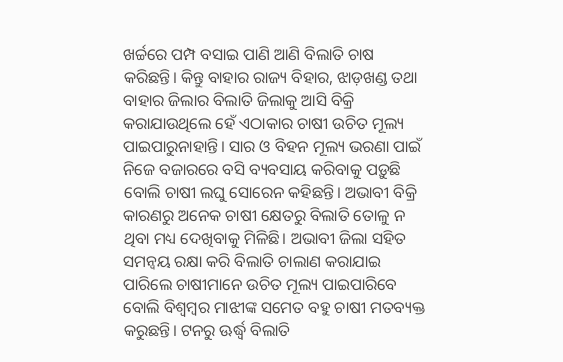ଖର୍ଚ୍ଚରେ ପମ୍ପ ବସାଇ ପାଣି ଆଣି ବିଲାତି ଚାଷ କରିଛନ୍ତି। କିନ୍ତୁ ବାହାର ରାଜ୍ୟ ବିହାର, ଝାଡ଼ଖଣ୍ଡ ତଥା ବାହାର ଜିଲାର ବିଲାତି ଜିଲାକୁ ଆସି ବିକ୍ରି କରାଯାଉଥିଲେ ହେଁ ଏଠାକାର ଚାଷୀ ଉଚିତ ମୂଲ୍ୟ ପାଇପାରୁନାହାନ୍ତି। ସାର ଓ ବିହନ ମୂଲ୍ୟ ଭରଣା ପାଇଁ ନିଜେ ବଜାରରେ ବସି ବ୍ୟବସାୟ କରିବାକୁ ପଡ଼ୁଛି ବୋଲି ଚାଷୀ ଲଘୁ ସୋରେନ କହିଛନ୍ତି। ଅଭାବୀ ବିକ୍ରି କାରଣରୁ ଅନେକ ଚାଷୀ କ୍ଷେତରୁ ବିଲାତି ତୋଳୁ ନ ଥିବା ମଧ୍ୟ ଦେଖିବାକୁ ମିଳିଛି। ଅଭାବୀ ଜିଲା ସହିତ ସମନ୍ବୟ ରକ୍ଷା କରି ବିଲାତି ଚାଲାଣ କରାଯାଇ ପାରିଲେ ଚାଷୀମାନେ ଉଚିତ ମୂଲ୍ୟ ପାଇପାରିବେ ବୋଲି ବିଶ୍ୱମ୍ବର ମାଝୀଙ୍କ ସମେତ ବହୁ ଚାଷୀ ମତବ୍ୟକ୍ତ କରୁଛନ୍ତି। ଟନରୁ ଊର୍ଦ୍ଧ୍ୱ ବିଲାତି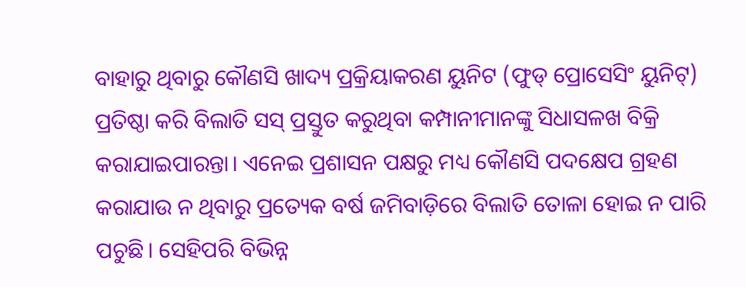ବାହାରୁ ଥିବାରୁ କୌଣସି ଖାଦ୍ୟ ପ୍ରକ୍ରିୟାକରଣ ୟୁନିଟ (ଫୁଡ୍ ପ୍ରୋସେସିଂ ୟୁନିଟ୍) ପ୍ରତିଷ୍ଠା କରି ବିଲାତି ସସ୍ ପ୍ରସ୍ତୁତ କରୁଥିବା କମ୍ପାନୀମାନଙ୍କୁ ସିଧାସଳଖ ବିକ୍ରି କରାଯାଇପାରନ୍ତା। ଏନେଇ ପ୍ରଶାସନ ପକ୍ଷରୁ ମଧ୍ୟ କୌଣସି ପଦକ୍ଷେପ ଗ୍ରହଣ କରାଯାଉ ନ ଥିବାରୁ ପ୍ରତ୍ୟେକ ବର୍ଷ ଜମିବାଡ଼ିରେ ବିଲାତି ତୋଳା ହୋଇ ନ ପାରି ପଚୁଛି। ସେହିପରି ବିଭିନ୍ନ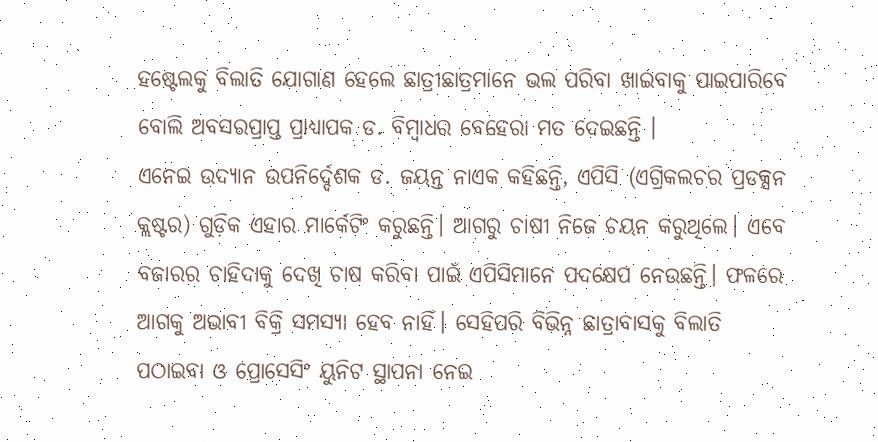ହଷ୍ଟେଲକୁ ବିଲାତି ଯୋଗାଣ ହେଲେ ଛାତ୍ରୀଛାତ୍ରମାନେ ଭଲ ପରିବା ଖାଇବାକୁ ପାଇପାରିବେ ବୋଲି ଅବସରପ୍ରାପ୍ତ ପ୍ରାଧ୍ୟାପକ ଡ. ବିମ୍ବାଧର ବେହେରା ମତ ଦେଇଛନ୍ତି ।
ଏନେଇ ଉଦ୍ୟାନ ଉପନିର୍ଦ୍ଦେଶକ ଡ. ଜୟନ୍ତ ନାଏକ କହିଛନ୍ତି, ଏପିସି (ଏଗ୍ରିକଲଚର ପ୍ରଡକ୍ସନ କ୍ଲଷ୍ଟର) ଗୁଡ଼ିକ ଏହାର ମାର୍କେଟିଂ କରୁଛନ୍ତି। ଆଗରୁ ଚାଷୀ ନିଜେ ଚୟନ କରୁଥିଲେ। ଏବେ ବଜାରର ଚାହିଦାକୁ ଦେଖି ଚାଷ କରିବା ପାଇଁ ଏପିସିମାନେ ପଦକ୍ଷେପ ନେଉଛନ୍ତି। ଫଳରେ ଆଗକୁ ଅଭାବୀ ବିକ୍ରି ସମସ୍ୟା ହେବ ନାହିଁ। ସେହିପରି ବିଭିନ୍ନ ଛାତ୍ରାବାସକୁ ବିଲାତି ପଠାଇବା ଓ ପ୍ରୋସେସିଂ ୟୁନିଟ ସ୍ଥାପନା ନେଇ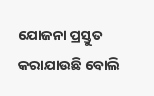ଯୋଜନା ପ୍ରସ୍ତୁତ କରାଯାଉଛି ବୋଲି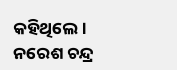କହିଥିଲେ।
ନରେଶ ଚନ୍ଦ୍ର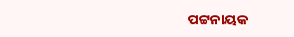ପଟ୍ଟନାୟକ